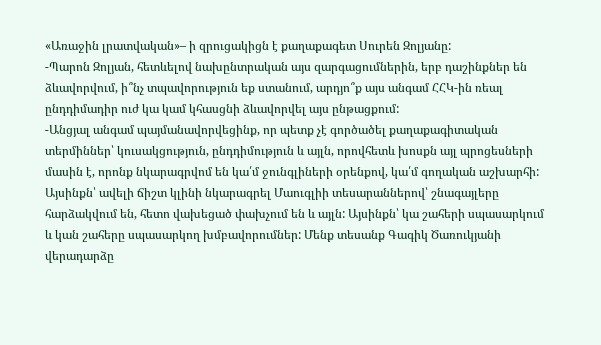«Առաջին լրատվական»– ի զրուցակիցն է քաղաքագետ Սուրեն Զոլյանը:
-Պարոն Զոլյան, հետևելով նախընտրական այս զարգացումներին, երբ դաշինքներ են ձևավորվում, ի՞նչ տպավորություն եք ստանում, արդյո՞ք այս անգամ ՀՀԿ-ին ռեալ ընդդիմադիր ուժ կա կամ կհասցնի ձևավորվել այս ընթացքում:
-Անցյալ անգամ պայմանավորվեցինք, որ պետք չէ գործածել քաղաքագիտական տերմիններ՝ կուսակցություն, ընդդիմություն և այլն, որովհետև խոսքն այլ պրոցեսների մասին է, որոնք նկարագրվոմ են կա՛մ ջունգլիների օրենքով, կա՛մ գողական աշխարհի: Այսինքն՝ ավելի ճիշտ կլինի նկարագրել Մաուգլիի տեսարաններով՝ շնագայլերը հարձակվում են, հետո վախեցած փախչում են և այլն: Այսինքն՝ կա շահերի սպասարկում և կան շահերը սպասարկող խմբավորումներ: Մենք տեսանք Գագիկ Ծառուկյանի վերադարձը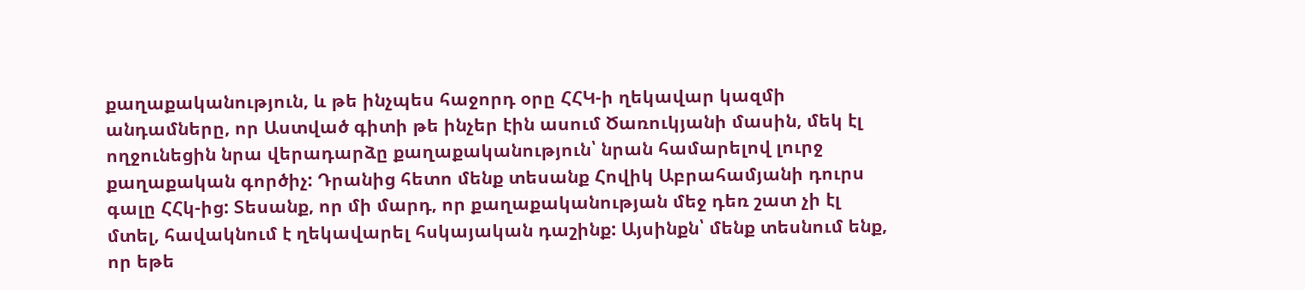քաղաքականություն, և թե ինչպես հաջորդ օրը ՀՀԿ-ի ղեկավար կազմի անդամները, որ Աստված գիտի թե ինչեր էին ասում Ծառուկյանի մասին, մեկ էլ ողջունեցին նրա վերադարձը քաղաքականություն՝ նրան համարելով լուրջ քաղաքական գործիչ: Դրանից հետո մենք տեսանք Հովիկ Աբրահամյանի դուրս գալը ՀՀկ-ից: Տեսանք, որ մի մարդ, որ քաղաքականության մեջ դեռ շատ չի էլ մտել, հավակնում է ղեկավարել հսկայական դաշինք: Այսինքն՝ մենք տեսնում ենք, որ եթե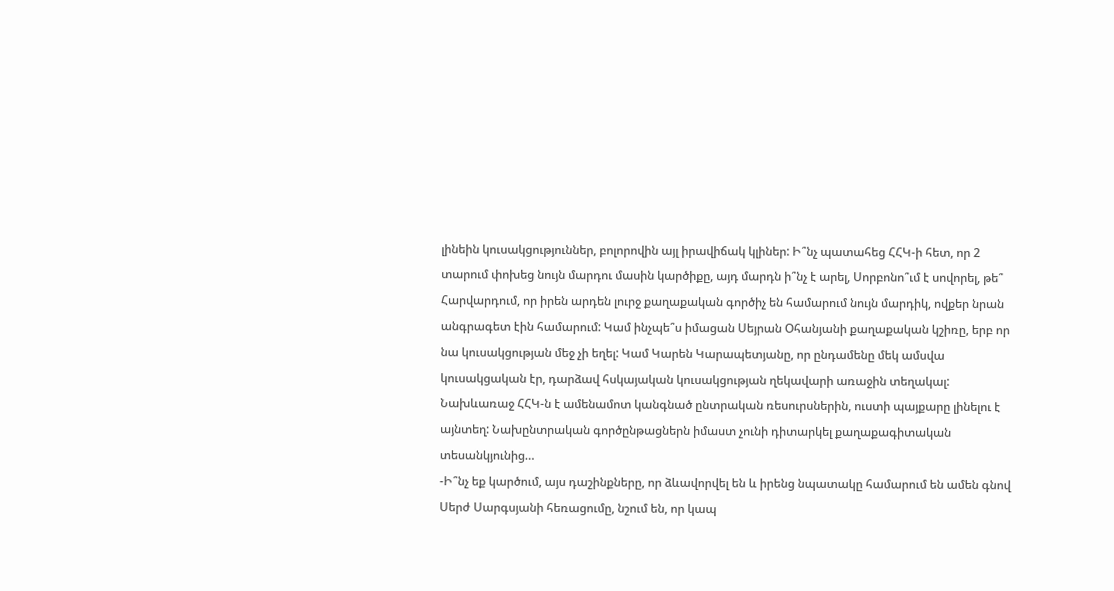լինեին կուսակցություններ, բոլորովին այլ իրավիճակ կլիներ: Ի՞նչ պատահեց ՀՀԿ-ի հետ, որ 2 տարում փոխեց նույն մարդու մասին կարծիքը, այդ մարդն ի՞նչ է արել, Սորբոնո՞ւմ է սովորել, թե՞ Հարվարդում, որ իրեն արդեն լուրջ քաղաքական գործիչ են համարում նույն մարդիկ, ովքեր նրան անգրագետ էին համարում: Կամ ինչպե՞ս իմացան Սեյրան Օհանյանի քաղաքական կշիռը, երբ որ նա կուսակցության մեջ չի եղել: Կամ Կարեն Կարապետյանը, որ ընդամենը մեկ ամսվա կուսակցական էր, դարձավ հսկայական կուսակցության ղեկավարի առաջին տեղակալ: Նախևառաջ ՀՀԿ-ն է ամենամոտ կանգնած ընտրական ռեսուրսներին, ուստի պայքարը լինելու է այնտեղ: Նախընտրական գործընթացներն իմաստ չունի դիտարկել քաղաքագիտական տեսանկյունից…
-Ի՞նչ եք կարծում, այս դաշինքները, որ ձևավորվել են և իրենց նպատակը համարում են ամեն գնով Սերժ Սարգսյանի հեռացումը, նշում են, որ կապ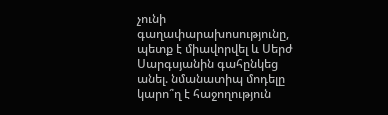չունի գաղափարախոսությունը, պետք է միավորվել և Սերժ Սարգսյանին գահընկեց անել. նմանատիպ մոդելը կարո՞ղ է հաջողություն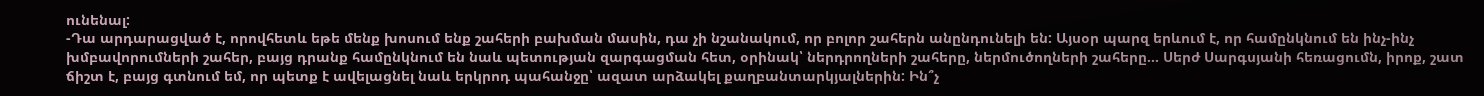ունենալ:
-Դա արդարացված է, որովհետև եթե մենք խոսում ենք շահերի բախման մասին, դա չի նշանակում, որ բոլոր շահերն անընդունելի են: Այսօր պարզ երևում է, որ համընկնում են ինչ-ինչ խմբավորումների շահեր, բայց դրանք համընկնում են նաև պետության զարգացման հետ, օրինակ՝ ներդրողների շահերը, ներմուծողների շահերը… Սերժ Սարգսյանի հեռացումն, իրոք, շատ ճիշտ է, բայց գտնում եմ, որ պետք է ավելացնել նաև երկրոդ պահանջը՝ ազատ արձակել քաղբանտարկյալներին: Ին՞չ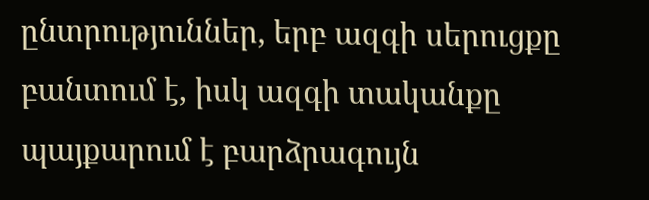ընտրություններ, երբ ազգի սերուցքը բանտում է, իսկ ազգի տականքը պայքարում է բարձրագույն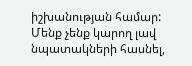իշխանության համար: Մենք չենք կարող լավ նպատակների հասնել,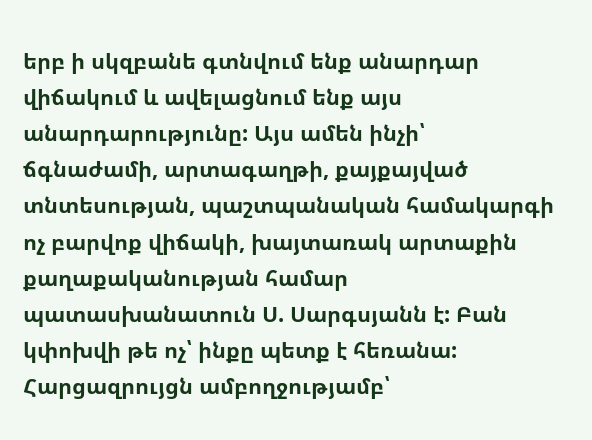երբ ի սկզբանե գտնվում ենք անարդար վիճակում և ավելացնում ենք այս անարդարությունը: Այս ամեն ինչի՝ ճգնաժամի, արտագաղթի, քայքայված տնտեսության, պաշտպանական համակարգի ոչ բարվոք վիճակի, խայտառակ արտաքին քաղաքականության համար պատասխանատուն Ս. Սարգսյանն է: Բան կփոխվի թե ոչ՝ ինքը պետք է հեռանա:
Հարցազրույցն ամբողջությամբ՝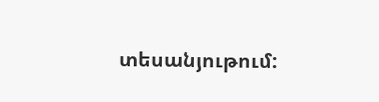տեսանյութում: